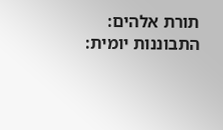תורת אלהים: התבוננות יומית: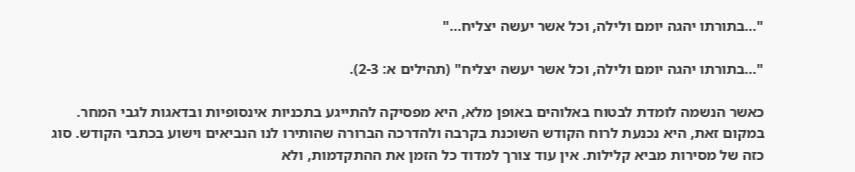"…בתורתו יהגה יומם ולילה, וכל אשר יעשה יצליח…"

"…בתורתו יהגה יומם ולילה, וכל אשר יעשה יצליח" (תהילים א: 2-3).

כאשר הנשמה לומדת לבטוח באלוהים באופן מלא, היא מפסיקה להתייגע בתכניות אינסופיות ובדאגות לגבי המחר. במקום זאת, היא נכנעת לרוח הקודש השוכנת בקרבה ולהדרכה הברורה שהותירו לנו הנביאים וישוע בכתבי הקודש. סוג כזה של מסירות מביא קלילות. אין עוד צורך למדוד כל הזמן את ההתקדמות, ולא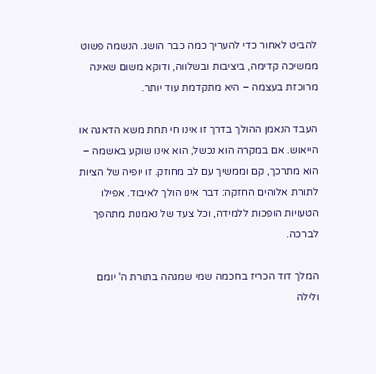להביט לאחור כדי להעריך כמה כבר הושג. הנשמה פשוט ממשיכה קדימה, ביציבות ובשלווה, ודוקא משום שאינה מרוכזת בעצמה – היא מתקדמת עוד יותר.

העבד הנאמן ההולך בדרך זו אינו חי תחת משא הדאגה או הייאוש. אם במקרה הוא נכשל, הוא אינו שוקע באשמה – הוא מתרכך, קם וממשיך עם לב מחוזק. זו יופיה של הציות לתורת אלוהים החזקה: דבר אינו הולך לאיבוד. אפילו הטעויות הופכות ללמידה, וכל צעד של נאמנות מתהפך לברכה.

המלך דוד הכריז בחכמה שמי שמגהה בתורת ה' יומם ולילה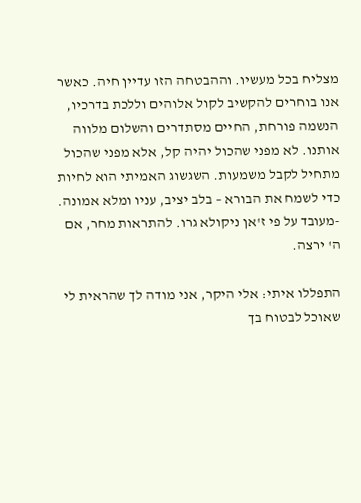מצליח בכל מעשיו. וההבטחה הזו עדיין חיה. כאשר אנו בוחרים להקשיב לקול אלוהים וללכת בדרכיו, הנשמה פורחת, החיים מסתדרים והשלום מלווה אותנו. לא מפני שהכול יהיה קל, אלא מפני שהכול מתחיל לקבל משמעות. השגשוג האמיתי הוא לחיות כדי לשמח את הבורא – בלב יציב, עניו ומלא אמונה. -מעובד על פי ז'אן ניקולא גרו. להתראות מחר, אם ה' ירצה.

התפללו איתי: אלי היקר, אני מודה לך שהראית לי שאוכל לבטוח בך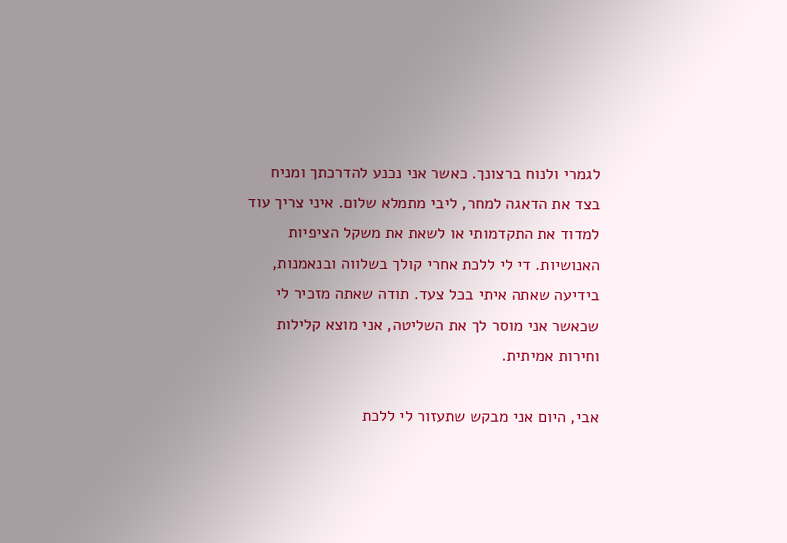לגמרי ולנוח ברצונך. כאשר אני נכנע להדרכתך ומניח בצד את הדאגה למחר, ליבי מתמלא שלום. איני צריך עוד למדוד את התקדמותי או לשאת את משקל הציפיות האנושיות. די לי ללכת אחרי קולך בשלווה ובנאמנות, בידיעה שאתה איתי בכל צעד. תודה שאתה מזכיר לי שכאשר אני מוסר לך את השליטה, אני מוצא קלילות וחירות אמיתית.

אבי, היום אני מבקש שתעזור לי ללכת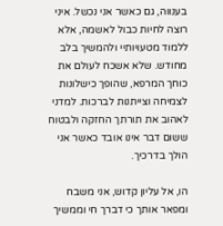בענווה, גם כאשר אני נכשל. איני רוצה לחיות כבול לאשמה, אלא ללמוד מטעויותיי ולהמשיך בלב מחודש. שלא אשכח לעולם את כוחך המרפא, שהופך כישלונות לצמיחה וצייתנות לברכות. למדני לאהוב את תורתך החזקה ולבטוח ששום דבר אינו אובד כאשר אני הולך בדרכיך.

הו, אל עליון קדוש, אני משבח ומפאר אותך כי דברך חי וממשיך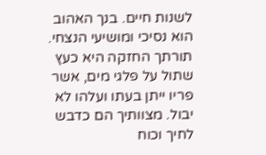לשנות חיים. בנך האהוב הוא נסיכי ומושיעי הנצחי. תורתך החזקה היא כעץ שתול על פלגי מים, אשר פריו ייתן בעתו ועלהו לא יבול. מצוותיך הם כדבש לחיך וכוח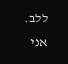ללב. אני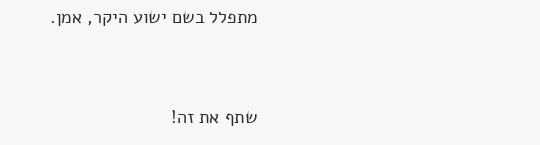מתפלל בשם ישוע היקר, אמן.



שתף את זה!